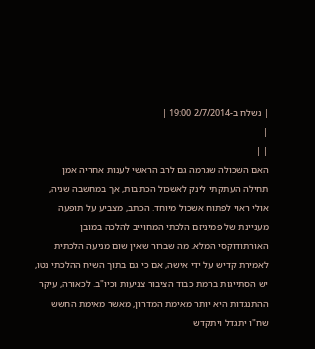| נשלח ב-2/7/2014 19:00 |
|
| |
האם השכולה שגרמה גם לרב הראשי לענות אחריה אמן
תחילה העתקתי לינק לאשכול הכתבות, אך במחשבה שניה, אולי ראוי לפתוח אשכול מיוחד. הכתב, מצביע על תופעה מעניינת של פמיניזם הלכתי המחוייב להלכה במובן האורתודוקסי המלא. מה שברור שאין שום מניעה הלכתית לאמירת קדיש על ידי אישה, אם כי גם בתוך השיח ההלכתי נטו, יש הסתייגות ברמת כבוד הציבור צניעות וכיו"ב. לכאורה, עיקר ההתנגדות היא יותר מאימת המדרון, מאשר מאימת החשש שח"ו יתגדל ויתקדש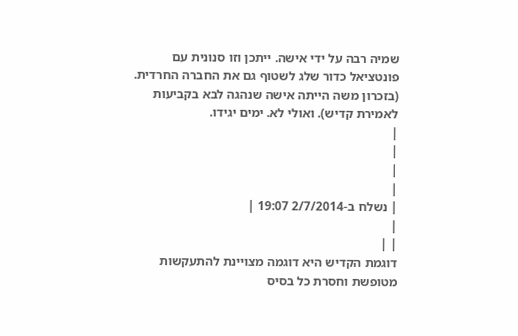שמיה רבה על ידי אישה. ייתכן וזו סנונית עם פונטציאל כדור שלג לשטוף גם את החברה החרדית. (בזכרון משה הייתה אישה שנהגה לבא בקביעות לאמירת קדיש). ואולי לא. ימים יגידו.
|
|
|
|
| נשלח ב-2/7/2014 19:07 |
|
| |
דוגמת הקדיש היא דוגמה מצויינת להתעקשות מטופשת וחסרת כל בסיס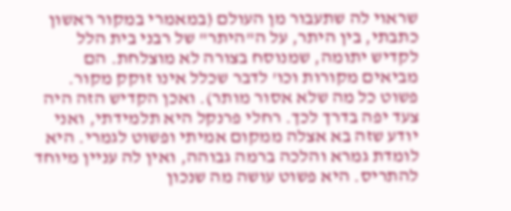שראוי לה שתעבור מן העולם (במאמרי במקור ראשון כתבתי, בין היתר, על ה"היתר" של רבני בית הלל לקדיש יתומה, שמנוסח בצורה לא מוצלחת. הם מביאים מקורות וכו' לדבר שכלל אינו זוקק מקור. פשוט כל מה שלא אסור מותר). ואכן הקדיש הזה היה צעד יפה בדרך לכך. רחלי פרנקל היא תלמידתי, ואני יודע שזה בא אצלה ממקום אמיתי ופשוט לגמרי. היא לומדת גמרא והלכה ברמה גבוהה, ואין לה עניין מיוחד להתריס. היא פשוט עושה מה שנכון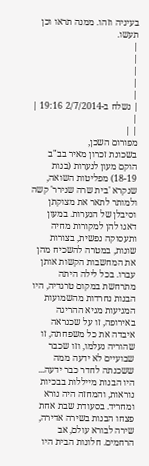בעיניה וזהו. ממנה תראו וכן תעשו.
|
|
|
|
|
| נשלח ב-2/7/2014 19:16 |
|
| |
מפורום השכן,
בשכונת זכרון מאיר בב"ב הוקם מעון לנערות (בנות 18-19) מפליטות השואה, שנקרא 'בית שרה שנירר' קשה ולמותר לתאר את מצוקתן וסיבלן של הנערות. במעון דאגו להן למקורות מחיה ותעסוקה נפשית, בצורות שונות, במטרה להשכיח מהן את המחשבות הקשות אותן עברו. בכל לילה היתה מתרחשת במקום טרגדיה, היו הבנות נחרדות מהשמועות המגיעות מגיא ההריגה באירופה, זו על שכנראה איבדה את כל משפחתה, זו שהוריה נעלמו, וזו שכבר שבועיים לא ידעה ממה ששכנתה לחדר כבר ידעה... היו הבנות מייללות בבכיות נוראות, והמחזה היה נורא ומחריד. בסעודת שבת אחת פצחו הבנות בשירה אדירה, שירה לבורא עולם, אב הרחמים. חלונות הבית היו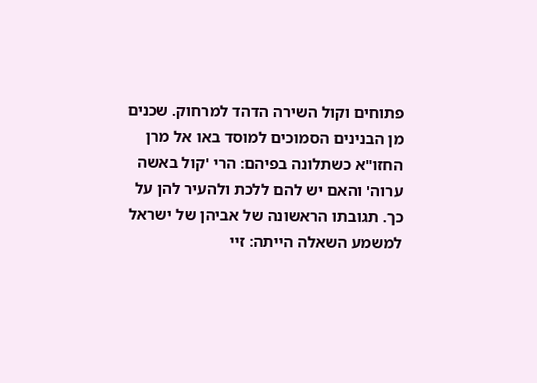פתוחים וקול השירה הדהד למרחוק. שכנים מן הבנינים הסמוכים למוסד באו אל מרן החזו"א כשתלונה בפיהם: הרי 'קול באשה ערוה' והאם יש להם ללכת ולהעיר להן על כך. תגובתו הראשונה של אביהן של ישראל למשמע השאלה הייתה: זיי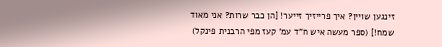זינגען שויין? איך פרייזיך זייער! [הן כבר שרות? אני מאוד שמח!] (ספר מעשה איש ח"ד עמ' קעז מפי הרבנית פינקל)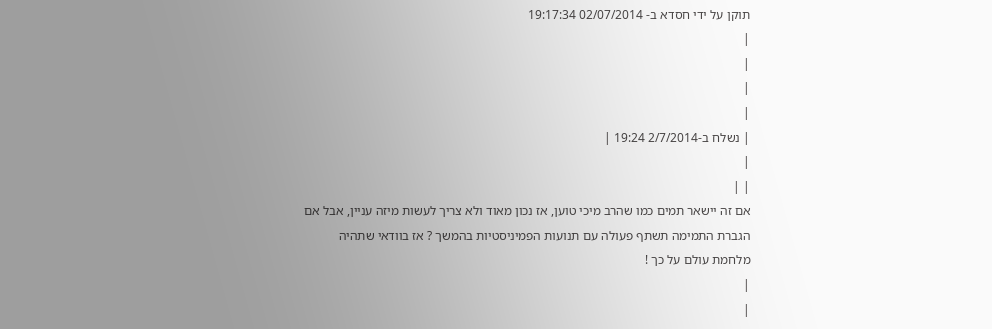תוקן על ידי חסדא ב- 02/07/2014 19:17:34
|
|
|
|
| נשלח ב-2/7/2014 19:24 |
|
| |
אם זה יישאר תמים כמו שהרב מיכי טוען, אז נכון מאוד ולא צריך לעשות מיזה עניין, אבל אם הגברת התמימה תשתף פעולה עם תנועות הפמיניסטיות בהמשך ? אז בוודאי שתהיה מלחמת עולם על כך !
|
|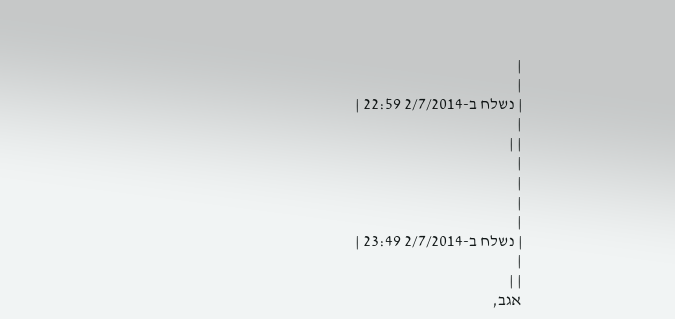|
|
| נשלח ב-2/7/2014 22:59 |
|
| |
|
|
|
|
| נשלח ב-2/7/2014 23:49 |
|
| |
אגב,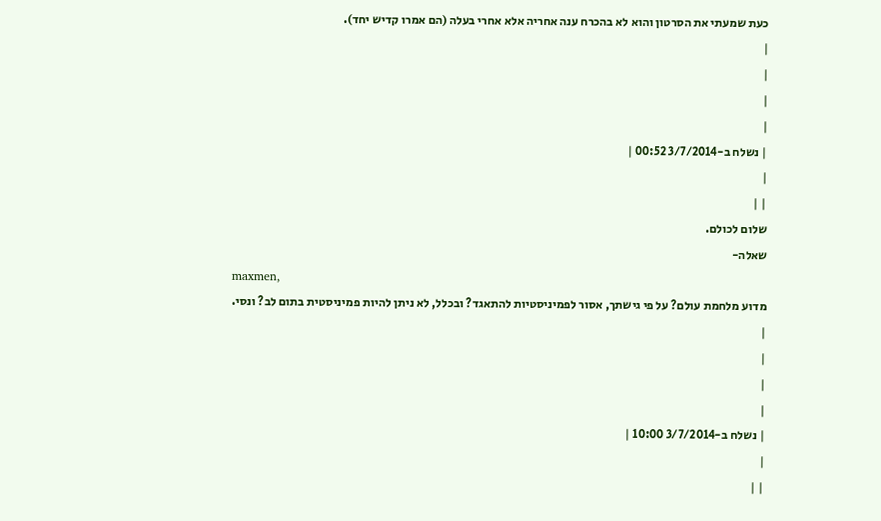כעת שמעתי את הסרטון והוא לא בהכרח ענה אחריה אלא אחרי בעלה (הם אמרו קדיש יחד).
|
|
|
|
| נשלח ב-3/7/2014 00:52 |
|
| |
שלום לכולם.
שאלה-
maxmen,
מדוע מלחמת עולם? על פי גישתך, אסור לפמיניסטיות להתאגד? ובכלל, לא ניתן להיות פמיניסטית בתום לב? ונסי.
|
|
|
|
| נשלח ב-3/7/2014 10:00 |
|
| |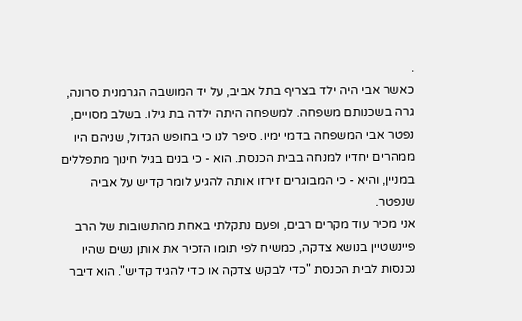.
כאשר אבי היה ילד בצריף בתל אביב, על יד המושבה הגרמנית סרונה, גרה בשכנותם משפחה. למשפחה היתה ילדה בת גילו. בשלב מסויים, נפטר אבי המשפחה בדמי ימיו. סיפר לנו כי בחופש הגדול, שניהם היו ממהרים יחדיו למנחה בבית הכנסת. הוא - כי בנים בגיל חינוך מתפללים במניין, והיא - כי המבוגרים זירזו אותה להגיע לומר קדיש על אביה שנפטר.
אני מכיר עוד מקרים רבים, ופעם נתקלתי באחת מהתשובות של הרב פיינשטיין בנושא צדקה, כמשיח לפי תומו הזכיר את אותן נשים שהיו נכנסות לבית הכנסת "כדי לבקש צדקה או כדי להגיד קדיש". הוא דיבר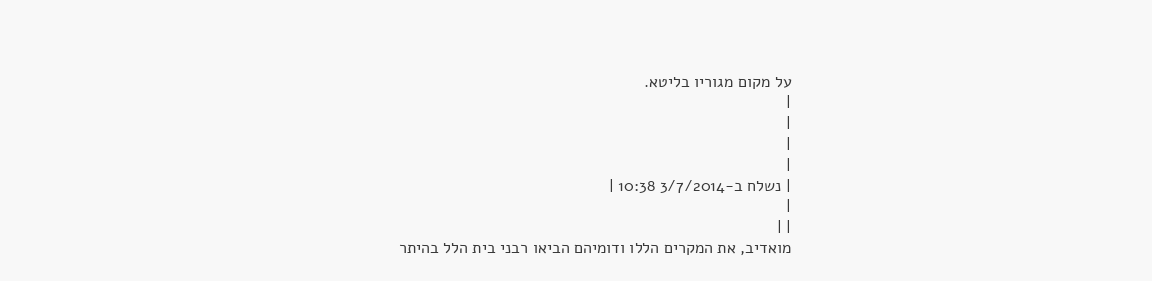על מקום מגוריו בליטא.
|
|
|
|
| נשלח ב-3/7/2014 10:38 |
|
| |
מואדיב, את המקרים הללו ודומיהם הביאו רבני בית הלל בהיתר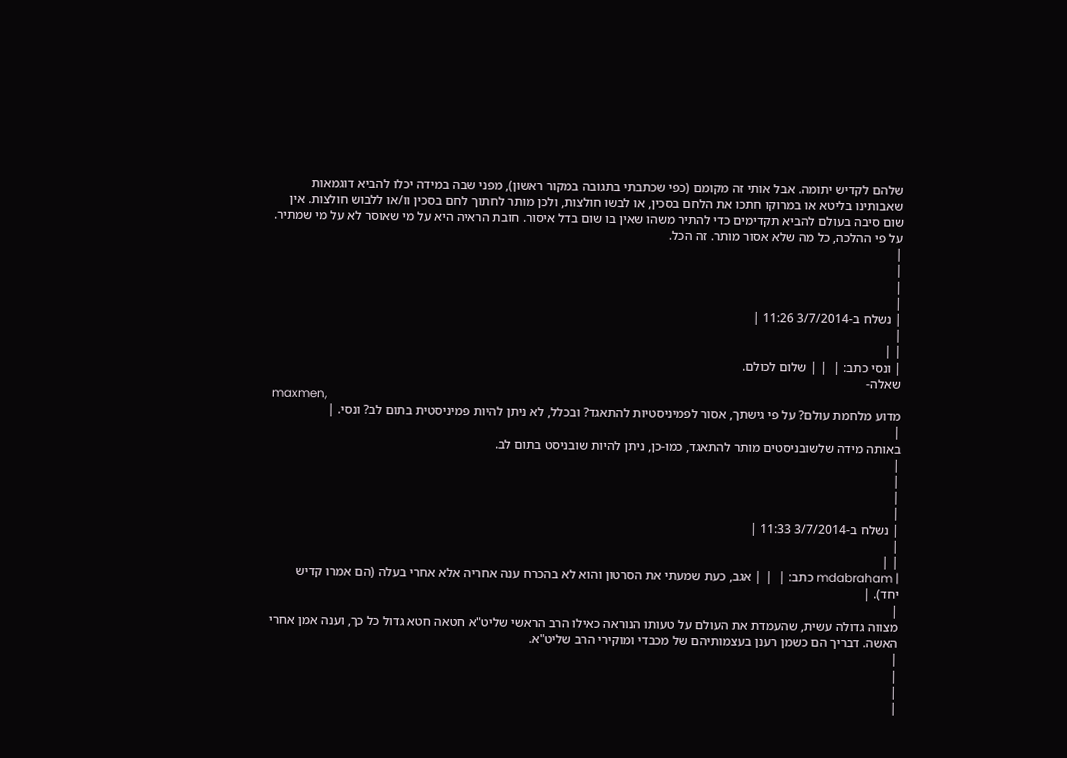שלהם לקדיש יתומה. אבל אותי זה מקומם (כפי שכתבתי בתגובה במקור ראשון), מפני שבה במידה יכלו להביא דוגמאות שאבותינו בליטא או במרוקו חתכו את הלחם בסכין, או לבשו חולצות, ולכן מותר לחתוך לחם בסכין וו/או ללבוש חולצות. אין שום סיבה בעולם להביא תקדימים כדי להתיר משהו שאין בו שום בדל איסור. חובת הראיה היא על מי שאוסר לא על מי שמתיר. על פי ההלכה, כל מה שלא אסור מותר. זה הכל.
|
|
|
|
| נשלח ב-3/7/2014 11:26 |
|
| |
| ונסי כתב: |  | | שלום לכולם.
שאלה-
maxmen,
מדוע מלחמת עולם? על פי גישתך, אסור לפמיניסטיות להתאגד? ובכלל, לא ניתן להיות פמיניסטית בתום לב? ונסי. |
|
באותה מידה שלשובניסטים מותר להתאגד, כמו-כן, ניתן להיות שובניסט בתום לב.
|
|
|
|
| נשלח ב-3/7/2014 11:33 |
|
| |
| mdabraham כתב: |  | | אגב, כעת שמעתי את הסרטון והוא לא בהכרח ענה אחריה אלא אחרי בעלה (הם אמרו קדיש יחד). |
|
מצווה גדולה עשית, שהעמדת את העולם על טעותו הנוראה כאילו הרב הראשי שליט"א חטאה חטא גדול כל כך, וענה אמן אחרי האשה. דבריך הם כשמן רענן בעצמותיהם של מכבדי ומוקירי הרב שליט"א.
|
|
|
|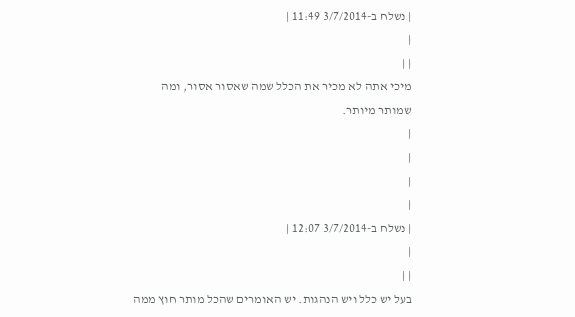| נשלח ב-3/7/2014 11:49 |
|
| |
מיכי אתה לא מכיר את הכלל שמה שאסור אסור, ומה שמותר מיותר.
|
|
|
|
| נשלח ב-3/7/2014 12:07 |
|
| |
בעל יש כלל ויש הנהגות. יש האומרים שהכל מותר חוץ ממה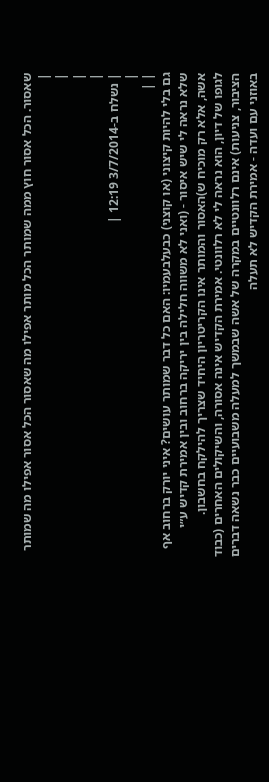שאסור. הכל אסור חוץ ממה שמותר הכל מותר אפילו מה שאסור הכל אסור אפילו מה שמותר
|
|
|
|
| נשלח ב-3/7/2014 12:19 |
|
| |
גם בלי להיות קיצוני (או קוצני) כבעלבעמיו: האם כל דבר שמותר עושים? איני יורק ברחוב אף שלא נראה לי שיש איסור - (ואני לא משווה חלילה בין יריקה ברחוב ובין אמירת קדיש ע״י אשה, אלא רק מוכיח ש)האסור והמותר אינו הקריטריון היחיד שצריך להילקח בחשבון.
לגופו של דיון, הוא נראה לי לא רלוונטי. אמירת הקדיש אינה אסורה, והשיקולים האחרים (כבוד הציבור, צניעות) אינם רלוונטיים במקרה של אשה שבמשך למעלה משבועיים כבר נשאה דברים באוזני עם ועדה - אמירת הקדיש לא תעלה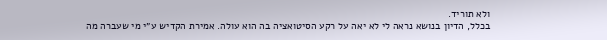ולא תוריד.
בכלל, הדיון בנושא נראה לי לא יאה על רקע הסיטואציה בה הוא עולה. אמירת הקדיש ע״י מי שעברה מה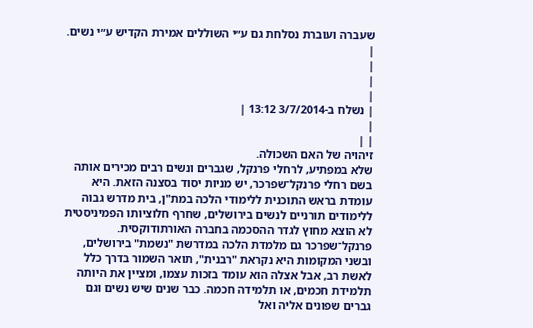שעברה ועוברת נסלחת גם ע״י השוללים אמירת הקדיש ע״י נשים.
|
|
|
|
| נשלח ב-3/7/2014 13:12 |
|
| |
זיהויה של האם השכולה.
שלא במפתיע, לרחלי פרנקל, שגברים ונשים רבים מכירים אותה בשם רחלי פרנקל־שפרכר, יש מניות יסוד בסצנה הזאת. היא עומדת בראש התוכנית ללימודי הלכה במת"ן, בית מדרש גבוה ללימודים תורניים לנשים בירושלים, שחרף חלוציותו הפמיניסטית לא הוצא מחוץ לגדר ההסכמה בחברה האורתודוקסית. פרנקל־שפרכר גם מלמדת הלכה במדרשת "נשמת" בירושלים, ובשני המקומות היא נקראת "רבנית", תואר השמור בדרך כלל לאשת רב, אבל אצלה הוא עומד בזכות עצמו, ומציין את היותה תלמידת חכמים, או תלמידה חכמה. כבר שנים שיש נשים וגם גברים שפונים אליה ואל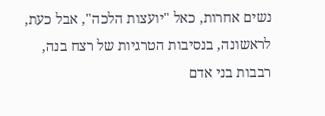נשים אחרות, כאל "יועצות הלכה", אבל כעת, לראשונה, בנסיבות הטרגיות של רצח בנה, רבבות בני אדם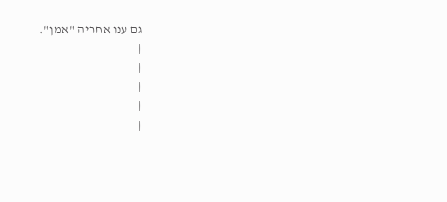גם ענו אחריה "אמן".
|
|
|
|
|